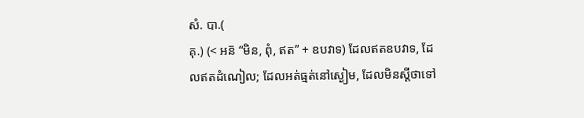សំ. បា.(
គុ.) (< អន៑ “មិន, ពុំ, ឥត” + ឧបវាទ) ដែលឥតឧបវាទ, ដែលឥតដំណៀល; ដែលអត់ធ្មត់នៅស្ងៀម, ដែលមិនស្ដីថាទៅ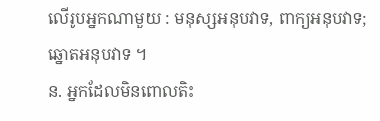លើរូបអ្នកណាមួយ : មនុស្សអនុបវាទ, ពាក្យអនុបវាទ; ឆ្នោតអនុបវាទ ។
ន. អ្នកដែលមិនពោលតិះ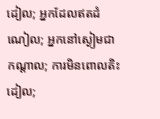ដៀល; អ្នកដែលឥតដំណៀល; អ្នកនៅស្ងៀមជាកណ្តាល; ការមិនពោលតិះដៀល;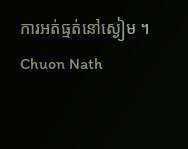ការអត់ធ្មត់នៅស្ងៀម ។
Chuon Nath